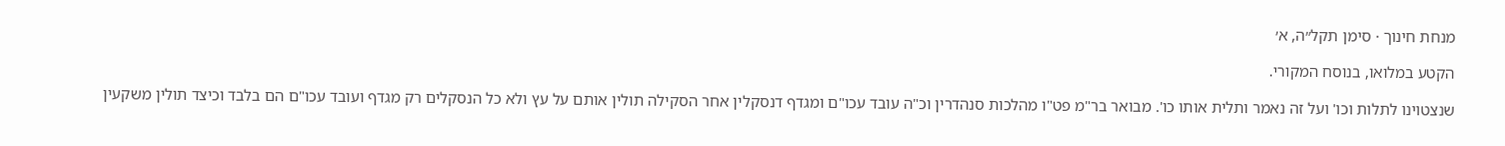מנחת חינוך · סימן תקל״ה, א׳

הקטע במלואו, בנוסח המקורי.

שנצטוינו לתלות וכו' ועל זה נאמר ותלית אותו כו'. מבואר בר"מ פט"ו מהלכות סנהדרין וכ"ה עובד עכו"ם ומגדף דנסקלין אחר הסקילה תולין אותם על עץ ולא כל הנסקלים רק מגדף ועובד עכו"ם הם בלבד וכיצד תולין משקעין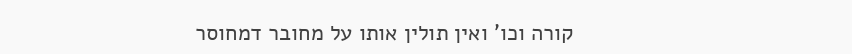קורה וכו' ואין תולין אותו על מחובר דמחוסר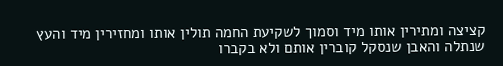קציצה ומתירין אותו מיד וסמוך לשקיעת החמה תולין אותו ומחזירין מיד והעץ שנתלה והאבן שנסקל קוברין אותם ולא בקברו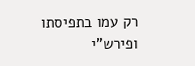רק עמו בתפיסתו ופירש"י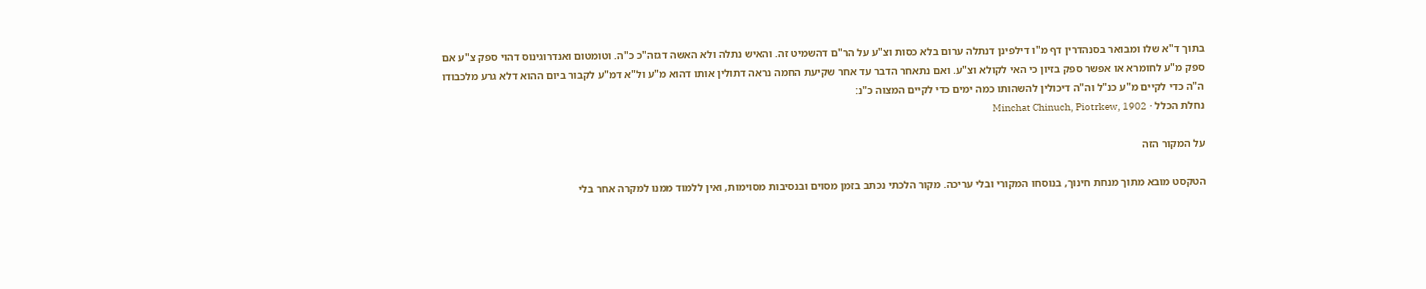בתוך ד"א שלו ומבואר בסנהדרין דף מ"ו דילפינן דנתלה ערום בלא כסות וצ"ע על הר"ם דהשמיט זה. והאיש נתלה ולא האשה דגזה"כ כ"ה. וטומטום ואנדרוגינוס דהוי ספק צ"ע אם ספק מ"ע לחומרא או אפשר ספק בזיון כי האי לקולא וצ"ע. ואם נתאחר הדבר עד אחר שקיעת החמה נראה דתולין אותו דהוא מ"ע ול"א דמ"ע לקבור ביום ההוא דלא גרע מלכבודו ה"ה כדי לקיים מ"ע כנ"ל וה"ה דיכולין להשהותו כמה ימים כדי לקיים המצוה כ"נ:
נחלת הכלל · Minchat Chinuch, Piotrkew, 1902

על המקור הזה

הטקסט מובא מתוך מנחת חינוך, בנוסחו המקורי ובלי עריכה. מקור הלכתי נכתב בזמן מסוים ובנסיבות מסוימות, ואין ללמוד ממנו למקרה אחר בלי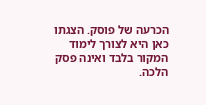הכרעה של פוסק. הצגתו כאן היא לצורך לימוד המקור בלבד ואינה פסק הלכה.